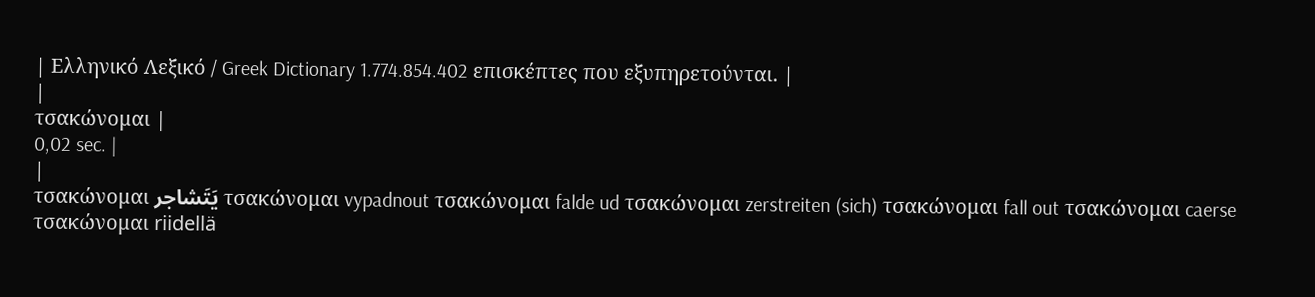| Ελληνικό Λεξικό / Greek Dictionary 1.774.854.402 επισκέπτες που εξυπηρετούνται. |
|
τσακώνομαι |
0,02 sec. |
|
τσακώνομαι يَتَشاجر τσακώνομαι vypadnout τσακώνομαι falde ud τσακώνομαι zerstreiten (sich) τσακώνομαι fall out τσακώνομαι caerse τσακώνομαι riidellä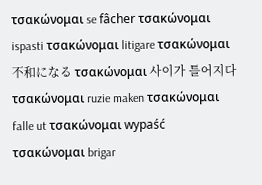τσακώνομαι se fâcher τσακώνομαι ispasti τσακώνομαι litigare τσακώνομαι 不和になる τσακώνομαι 사이가 틀어지다 τσακώνομαι ruzie maken τσακώνομαι falle ut τσακώνομαι wypaść τσακώνομαι brigar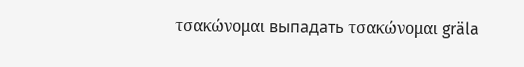τσακώνομαι выпадать τσακώνομαι gräla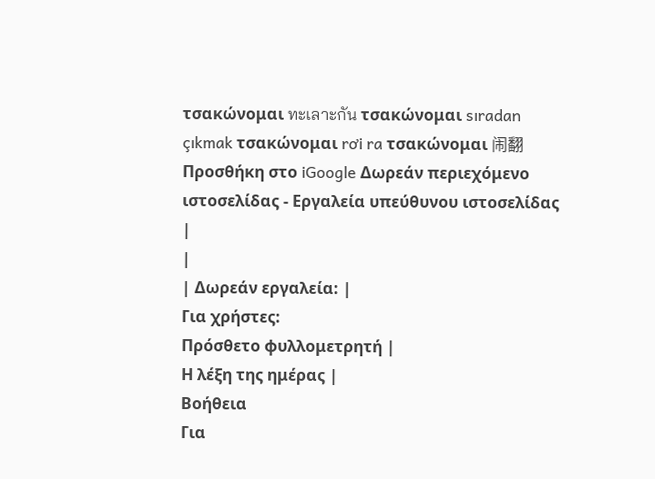τσακώνομαι ทะเลาะกัน τσακώνομαι sıradan çıkmak τσακώνομαι rơi ra τσακώνομαι 闹翻 Προσθήκη στο iGoogle Δωρεάν περιεχόμενο ιστοσελίδας - Εργαλεία υπεύθυνου ιστοσελίδας |
|
| Δωρεάν εργαλεία: |
Για χρήστες:
Πρόσθετο φυλλομετρητή |
Η λέξη της ημέρας |
Βοήθεια
Για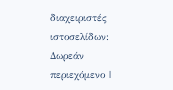διαχειριστές ιστοσελίδων: Δωρεάν περιεχόμενο |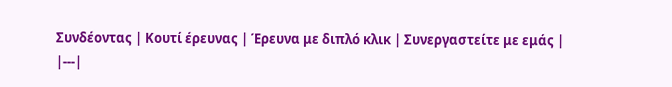Συνδέοντας | Κουτί έρευνας | Έρευνα με διπλό κλικ | Συνεργαστείτε με εμάς |
|---|